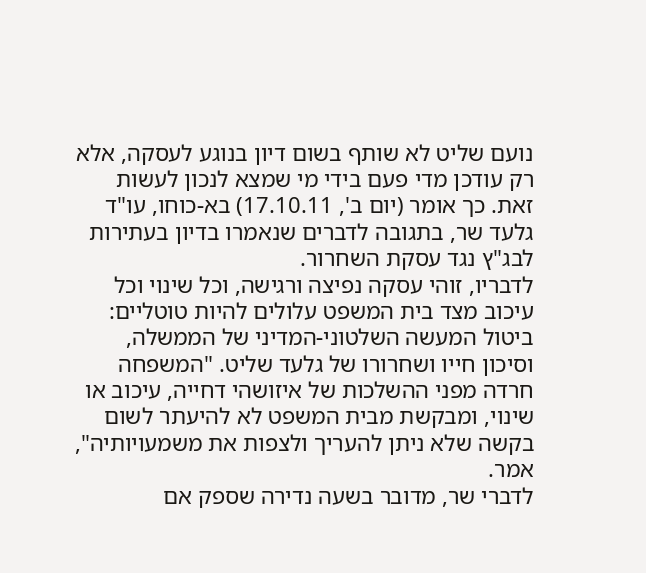נועם שליט לא שותף בשום דיון בנוגע לעסקה, אלא רק עודכן מדי פעם בידי מי שמצא לנכון לעשות זאת. כך אומר (יום ב', 17.10.11) בא-כוחו, עו"ד גלעד שר, בתגובה לדברים שנאמרו בדיון בעתירות לבג"ץ נגד עסקת השחרור.
לדבריו, זוהי עסקה נפיצה ורגישה, וכל שינוי וכל עיכוב מצד בית המשפט עלולים להיות טוטליים: ביטול המעשה השלטוני-המדיני של הממשלה, וסיכון חייו ושחרורו של גלעד שליט. "המשפחה חרדה מפני ההשלכות של איזושהי דחייה, עיכוב או שינוי, ומבקשת מבית המשפט לא להיעתר לשום בקשה שלא ניתן להעריך ולצפות את משמעויותיה", אמר.
לדברי שר, מדובר בשעה נדירה שספק אם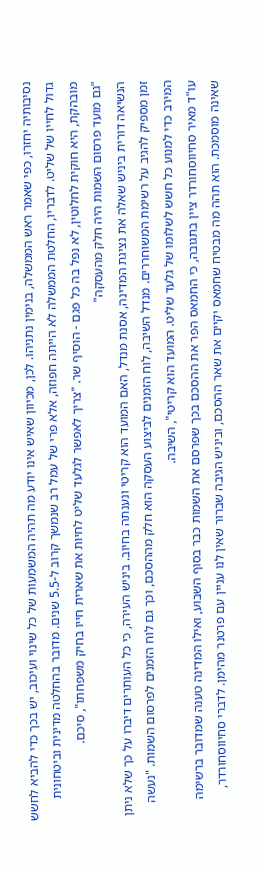נסיבותיה יחזרו, כפי שאמר ראש הממשלה, בנימין נתניהו. לכן, מכיוון שאיש אינו יודע מה תהיה המשמעות של כל שינוי ועיכוב, יש בכך כדי להביא לחשש גדול לחייו של שליט. לדבריו, החלטת הממשלה לא הייתה חפוזה, אלא פרי של עמל רב שנמשך קרוב ל-5.5 שנים. מדובר בהחלטה מדינית וביטחונית מובהקת, היא חוקית לחלוטין, לא נפל בה כל פגם - הוסיף שר. "צריך לאפשר לגלעד שליט לחיות את שארית חייו בחיק משפחתו", סיכם.
"גם מועד פרסום השמות היה חלק מהעסקה"
הנשיאה דורית ביניש שאלה את נציגת המדינה, אסנת מנדל, האם המועד הוא קריטי ונענתה בחיוב. ביניש העירה, כי כל העותרים דיברו על כך שלא ניתן זמן מספיק להגיב על רשימת המשוחררים. מנדל השיבה, לוח הזמנים לביצוע העסקה הוא חלק מההסכם, וכך גם לוח הזמנים לפרסום השמות. "נעשה המירב כדי למנוע כל חשש לשלומו של גלעד שליט. המועד הוא קריטי", השיבה.
עו"ד מאיר סחיווסחורדר ציין בתגובה, כי החמאס הפר את ההסכם בכך שפרסם את השמות כבר בסוף השבוע, ואילו המדינה טענה שמדובר ברשימה שאינה מוסמכת. הוא תהה מה מבטיח שחמאס יקיים את שאר ההסכם, וביניש הגיבה שברור שאין לנו עניין עם פרטנר מהימן. לדברי סחיווסחורדר,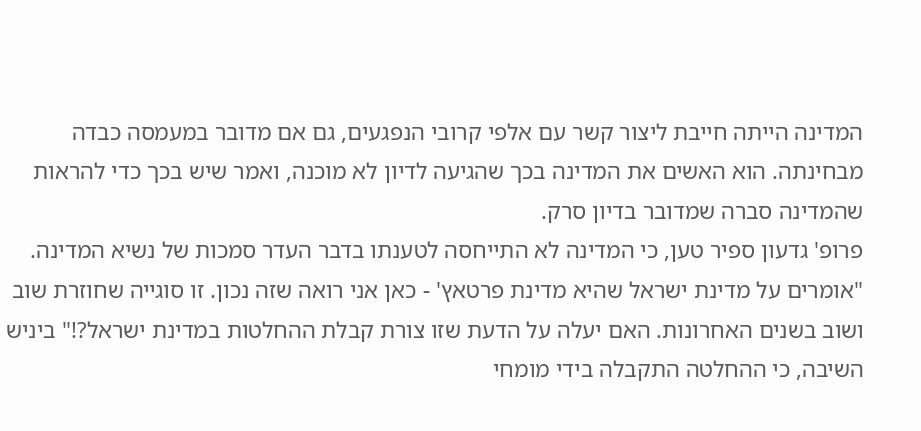המדינה הייתה חייבת ליצור קשר עם אלפי קרובי הנפגעים, גם אם מדובר במעמסה כבדה מבחינתה. הוא האשים את המדינה בכך שהגיעה לדיון לא מוכנה, ואמר שיש בכך כדי להראות שהמדינה סברה שמדובר בדיון סרק.
פרופ' גדעון ספיר טען, כי המדינה לא התייחסה לטענתו בדבר העדר סמכות של נשיא המדינה. "אומרים על מדינת ישראל שהיא מדינת פרטאץ' - כאן אני רואה שזה נכון. זו סוגייה שחוזרת שוב ושוב בשנים האחרונות. האם יעלה על הדעת שזו צורת קבלת ההחלטות במדינת ישראל?!" ביניש השיבה, כי ההחלטה התקבלה בידי מומחי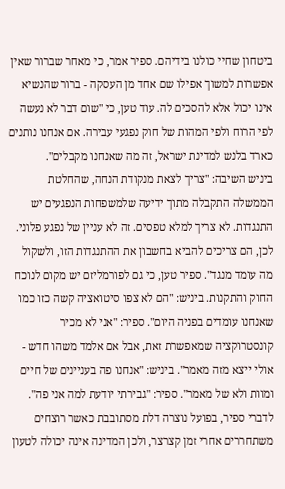ביטחון שחיי כולנו בידיהם. ספיר אמר, כי מאחר שברור שאין אפשרות למשוך אפילו שם אחד מן העסקה - ברור שהנשיא אינו יכול אלא להסכים לה. עוד טען, כי "שום דבר לא נעשה לפי הרוח ולפי המהות של חוק נפגעי עבירה. אם אנחנו נותנים כארד בלנש למדינת ישראל, זה מה שאנחנו מקבלים".
ביניש השיבה: "צריך לצאת מנקודת הנחה, שהחלטת הממשלה התקבלה מתוך ידיעה שלמשפחות הנפגעים יש התנגדות. לא צריך למלא טפסים. זה לא עניין של נפגע פלוני. לכן, הם צריכים להביא בחשבון את ההתנגדות הזו, ולשקול מה עומד מנגד". ספיר טען, כי גם לפורמליזם יש מקום לנוכח החוק והתקנות. ביניש: "הם לא צפו סיטואציה קשה כזו כמו שאנחנו עומדים בפניה היום". ספיר: "אני לא מכיר קונסטרוקציה שמאפשרת זאת, אבל אם אלמד משהו חדש - אולי ייצא מזה מאמר". ביניש: "אנחנו פה בעניינים של חיים ומוות ולא של מאמר". ספיר: "גבירתי יודעת למה אני פה".
לדברי ספיר, בפועל נוצרה דלת מסתובבת כאשר רוצחים משתחררים אחרי זמן קצרצר, ולכן המדינה אינה יכולה לטעון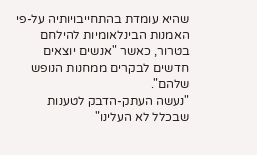שהיא עומדת בהתחייבויותיה על-פי האמנות הבינלאומיות להילחם בטרור, כאשר "אנשים יוצאים חדשים לבקרים ממחנות הנופש שלהם".
"נעשה העתק-הדבק לטענות שבכלל לא העלינו"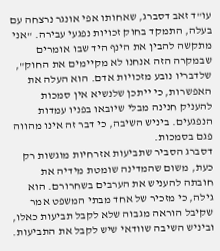עו"ד זאב דסברג, שאחותו אפי אונגר נרצחה עם בעלה, התמקד בחוק זכויות נפגעי עבירה. "אני מתקשה להבין את הינף היד שבו אומרים שבמקרה הזה אנחנו לא מקיימים את החוק", שלדבריו נובע מזכויות אדם. הוא העלה את האפשרות, כי ייתכן שלנשיא אין סמכות להעניק חנינה מבלי שיובאו בפניו עמדות הנפגעים. ביניש השיבה, כי דבר זה אינו מהווה פגם בסמכות.
דסברג הסביר שתביעות אזרחיות מוגשות רק כעת, משום שהמדינה שומטת מידיה את חובתה להעניש את הערבים בשחרורם. הוא גילה, כי מזכיר של אחד מבתי המשפט אמר שקיבל הוראה מגבוה שלא לקבל תביעות כאלו, וביניש השיבה שוודאי שיש לקבל את התביעות.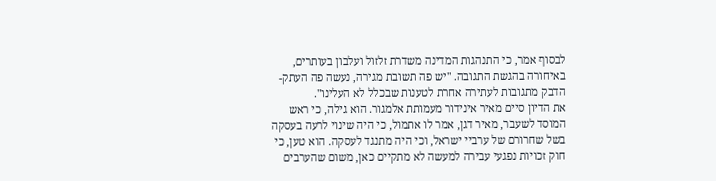לבסוף אמר, כי התנהגות המדינה משדרת זלזול ועלבון בעותרים, באיחורה בהגשת התגובה. "יש פה תשובת מגירה, נעשה פה העתק-הדבק מתגובות לעתירה אחרת לטענות שבכלל לא העלינו".
את הדיון סיים מאיר אינידור מעמותת אלמגור. הוא גילה, כי ראש המוסד לשעבר, מאיר דגן, אמר לו אתמול, כי היה שינוי לרעה בעסקה בשל שחרורם של ערביי ישראל, וכי היה מתנגד לעסקה. הוא טען, כי חוק זכויות נפגעי עבירה למעשה לא מתקיים כאן, משום שהערבים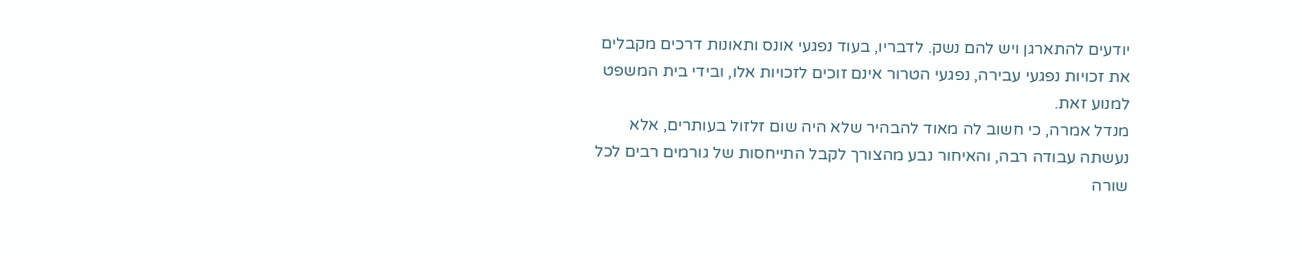יודעים להתארגן ויש להם נשק. לדבריו, בעוד נפגעי אונס ותאונות דרכים מקבלים את זכויות נפגעי עבירה, נפגעי הטרור אינם זוכים לזכויות אלו, ובידי בית המשפט למנוע זאת.
מנדל אמרה, כי חשוב לה מאוד להבהיר שלא היה שום זלזול בעותרים, אלא נעשתה עבודה רבה, והאיחור נבע מהצורך לקבל התייחסות של גורמים רבים לכל שורה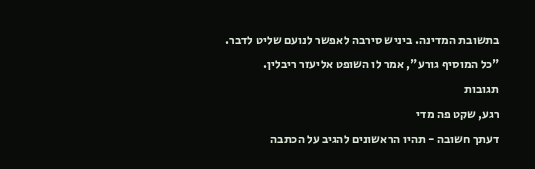בתשובת המדינה. ביניש סירבה לאפשר לנועם שליט לדבר. "כל המוסיף גורע", אמר לו השופט אליעזר ריבלין.
תגובות
רגע, שקט פה מדי
דעתך חשובה - תהיו הראשונים להגיב על הכתבה